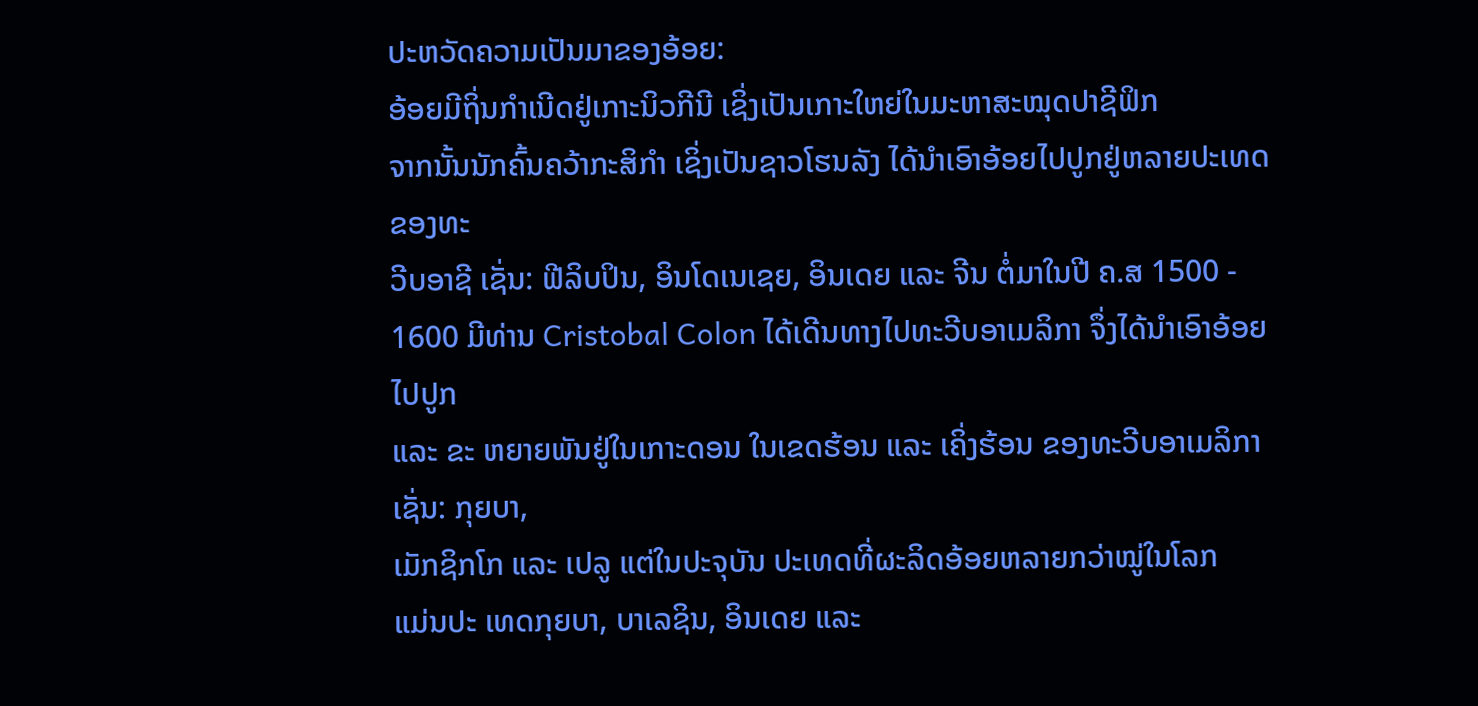ປະຫວັດຄວາມເປັນມາຂອງອ້ອຍ:
ອ້ອຍມີຖິ່ນກຳເນີດຢູ່ເກາະນິວກີນີ ເຊິ່ງເປັນເກາະໃຫຍ່ໃນມະຫາສະໝຸດປາຊີຟິກ
ຈາກນັ້ນນັກຄົ້ນຄວ້າກະສິກຳ ເຊິ່ງເປັນຊາວໂຮນລັງ ໄດ້ນຳເອົາອ້ອຍໄປປູກຢູ່ຫລາຍປະເທດຂອງທະ
ວີບອາຊີ ເຊັ່ນ: ຟີລິບປິນ, ອິນໂດເນເຊຍ, ອິນເດຍ ແລະ ຈີນ ຕໍ່ມາໃນປີ ຄ.ສ 1500 - 1600 ມີທ່ານ Cristobal Colon ໄດ້ເດີນທາງໄປທະວີບອາເມລິກາ ຈຶ່ງໄດ້ນຳເອົາອ້ອຍໄປປູກ
ແລະ ຂະ ຫຍາຍພັນຢູ່ໃນເກາະດອນ ໃນເຂດຮ້ອນ ແລະ ເຄິ່ງຮ້ອນ ຂອງທະວີບອາເມລິກາ ເຊັ່ນ: ກຸຍບາ,
ເມັກຊິກໂກ ແລະ ເປລູ ແຕ່ໃນປະຈຸບັນ ປະເທດທີ່ຜະລິດອ້ອຍຫລາຍກວ່າໝູ່ໃນໂລກ
ແມ່ນປະ ເທດກຸຍບາ, ບາເລຊິນ, ອິນເດຍ ແລະ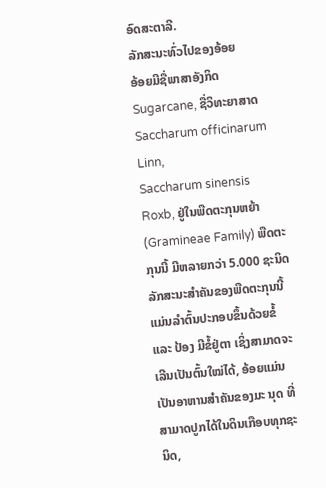ອົດສະຕາລີ.
ລັກສະນະທົ່ວໄປຂອງອ້ອຍ
ອ້ອຍມີຊື່ພາສາອັງກິດ Sugarcane, ຊື່ວິທະຍາສາດ Saccharum officinarum Linn,
Saccharum sinensis Roxb, ຢູ່ໃນພືດຕະກຸນຫຍ້າ (Gramineae Family) ພືດຕະກຸນນີ້ ມີຫລາຍກວ່າ 5.000 ຊະນິດ ລັກສະນະສຳຄັນຂອງພືດຕະກຸນນີ້ ແມ່ນລຳຕົ້ນປະກອບຂຶ້ນດ້ວຍຂໍ້
ແລະ ປ້ອງ ມີຂໍ້ຢູ່ຕາ ເຊິ່ງສາມາດຈະເລີນເປັນຕົ້ນໃໝ່ໄດ້, ອ້ອຍແມ່ນເປັນອາຫານສຳຄັນຂອງມະ ນຸດ ທີ່ສາມາດປູກໄດ້ໃນດິນເກືອບທຸກຊະນິດ,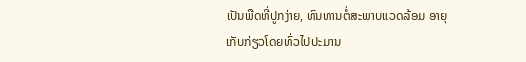ເປັນພືດທີ່ປູກງ່າຍ, ທົນທານຕໍ່ສະພາບແວດລ້ອມ ອາຍຸເກັບກ່ຽວໂດຍທົ່ວໄປປະມານ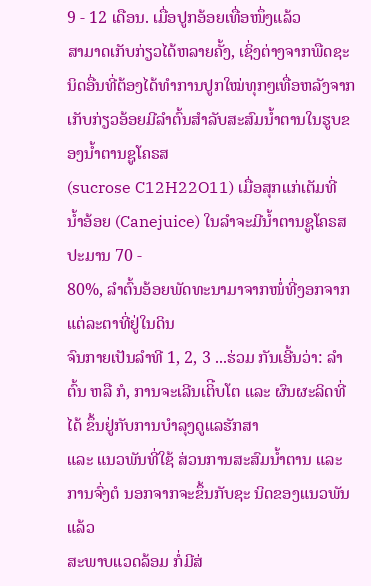9 - 12 ເດືອນ. ເມື່ອປູກອ້ອຍເທື່ອໜຶ່ງແລ້ວ
ສາມາດເກັບກ່ຽວໄດ້ຫລາຍຄັ້ງ, ເຊິ່ງຕ່າງຈາກພືດຊະນິດອື່ນທີ່ຕ້ອງໄດ້ທຳການປູກໃໝ່ທຸກໆເທື່ອຫລັງຈາກເກັບກ່ຽວອ້ອຍມີລຳຕົ້ນສຳລັບສະສົມນ້ຳຕານໃນຮູບຂອງນ້ຳຕານຊູໂຄຣສ
(sucrose C12H22O11) ເມື່ອສຸກແກ່ເຕັມທີ່ ນ້ຳອ້ອຍ (Canejuice) ໃນລຳຈະມີນ້ຳຕານຊູໂຄຣສ ປະມານ 70 -
80%, ລຳຕົ້ນອ້ອຍພັດທະນາມາຈາກໜໍ່ທີ່ງອກຈາກແຕ່ລະຕາທີ່ຢູ່ໃນດິນ
ຈົນກາຍເປັນລຳທີ 1, 2, 3 ...ຮ່ວມ ກັນເອີ້ນວ່າ: ລຳຕົ້ນ ຫລື ກໍ, ການຈະເລີນເຕິີບໂຕ ແລະ ຜົນຜະລິດທີ່ໄດ້ ຂຶ້ນຢູ່ກັບການບຳລຸງດູແລຮັກສາ
ແລະ ແນວພັນທີ່ໃຊ້ ສ່ວນການສະສົມນ້ຳຕານ ແລະ ການຈົ່ງຕໍ ນອກຈາກຈະຂຶ້ນກັບຊະ ນິດຂອງແນວພັນແລ້ວ
ສະພາບແວດລ້ອມ ກໍ່ມີສ່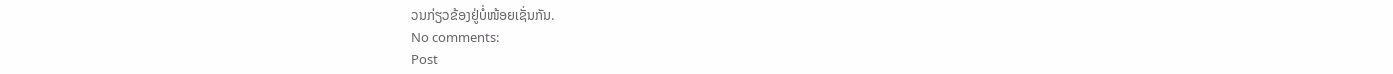ວນກ່ຽວຂ້ອງຢູ່ບໍ່ໜ້ອຍເຊັ່ນກັນ.
No comments:
Post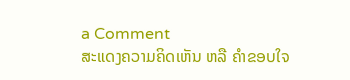a Comment
ສະແດງຄວາມຄິດເຫັນ ຫລື ຄຳຂອບໃຈ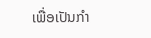ເພື່ອເປັນກຳ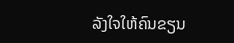ລັງໃຈໃຫ້ຄົນຂຽນ